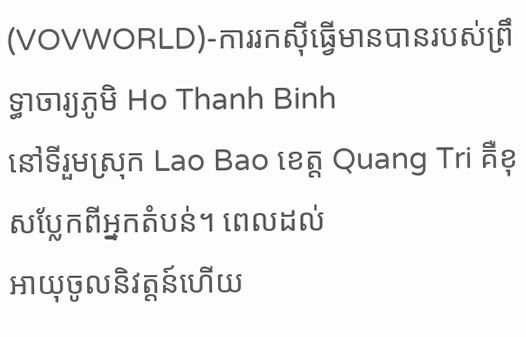(VOVWORLD)-ការរកស៊ីធ្វើមានបានរបស់ព្រឹទ្ធាចារ្យភូមិ Ho Thanh Binh
នៅទីរួមស្រុក Lao Bao ខេត្ត Quang Tri គឺខុសប្លែកពីអ្នកតំបន់។ ពេលដល់
អាយុចូលនិវត្តន៍ហើយ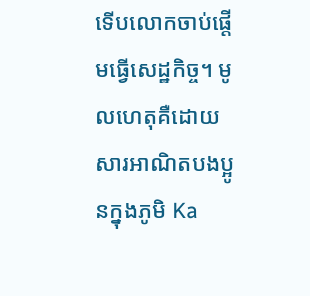ទើបលោកចាប់ផ្តើមធ្វើសេដ្ឋកិច្ច។ មូលហេតុគឺដោយ
សារអាណិតបងប្អូនក្នុងភូមិ Ka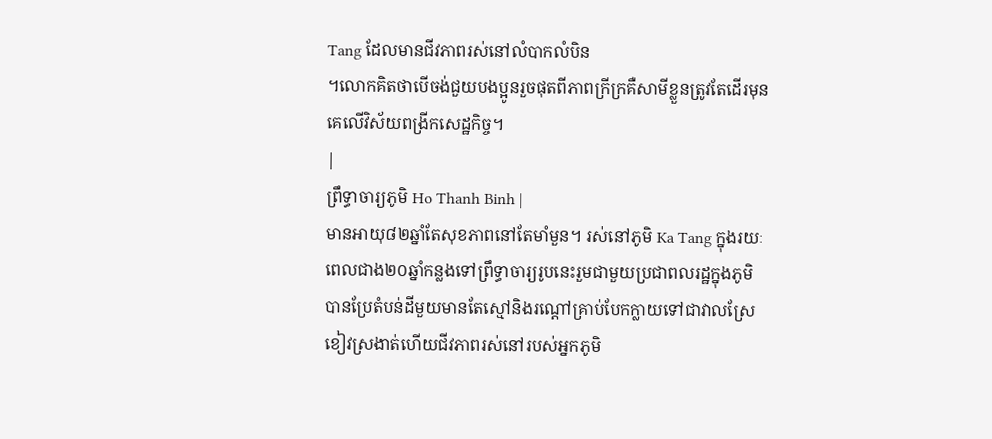Tang ដែលមានជីវភាពរស់នៅលំបាកលំបិន
។លោកគិតថាបើចង់ជួយបងប្អូនរួចផុតពីភាពក្រីក្រគឺសាមីខ្លួនត្រូវតែដើរមុន
គេលើវិស័យពង្រីកសេដ្ឋកិច្ច។
|
ព្រឹទ្ធាចារ្យភូមិ Ho Thanh Binh |
មានអាយុ៨២ឆ្នាំតែសុខភាពនៅតែមាំមួន។ រស់នៅភូមិ Ka Tang ក្នុងរយៈ
ពេលជាង២០ឆ្នាំកន្លងទៅព្រឹទ្ធាចារ្យរូបនេះរួមជាមួយប្រជាពលរដ្ឋក្នុងភូមិ
បានប្រែតំបន់ដីមួយមានតែស្មៅនិងរណ្តៅគ្រាប់បែកក្លាយទៅជាវាលស្រែ
ខៀវស្រងាត់ហើយជីវភាពរស់នៅរបស់អ្នកភូមិ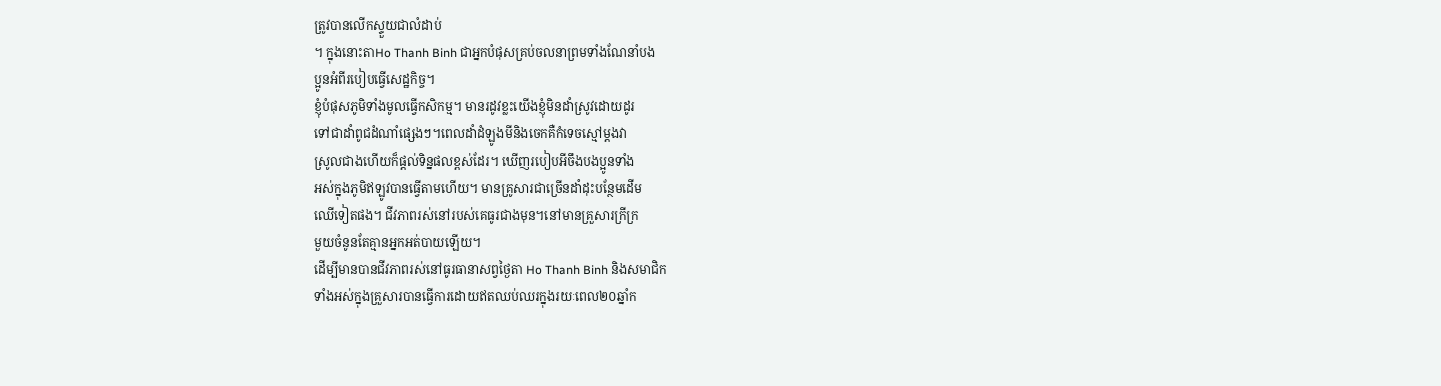ត្រូវបានលើកស្ទួយជាលំដាប់
។ ក្នុងនោះតាHo Thanh Binh ជាអ្នកបំផុសគ្រប់ចលនាព្រមទាំងណែនាំបង
ប្អូនអំពីរបៀបធ្វើសេដ្ឋកិច្ច។
ខ្ញុំបំផុសភូមិទាំងមូលធ្វើកសិកម្ម។ មានរដូវខ្លះយើងខ្ញុំមិនដាំស្រូវដោយដូរ
ទៅជាដាំពូជដំណាំផ្សេងៗ។ពេលដាំដំឡូងមីនិងចេកគឺកំទេចស្មៅម្តងវា
ស្រូលជាងហើយក៏ផ្តល់ទិន្នផលខ្ពស់ដែរ។ ឃើញរបៀបអីចឹងបងប្អូនទាំង
អស់ក្នុងភូមិឥឡូវបានធ្វើតាមហើយ។ មានគ្រូសារជាច្រើនដាំដុះបន្ថែមដើម
ឈើទៀតផង។ ជីវភាពរស់នៅរបស់គេធូរជាងមុន។នៅមានគ្រួសារក្រីក្រ
មួយចំនូនតែគ្មានអ្នកអត់បាយឡើយ។
ដើម្បីមានបានជីវភាពរស់នៅធូរធានាសព្វថ្ងៃតា Ho Thanh Binh និងសមាជិក
ទាំងអស់ក្នុងគ្រួសារបានធ្វើការដោយឥតឈប់ឈរក្នុងរយៈពេល២០ឆ្នាំក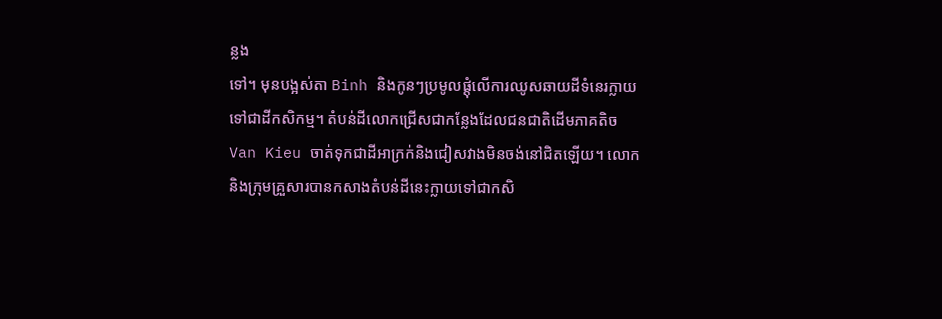ន្លង
ទៅ។ មុនបង្អស់តា Binh និងកូនៗប្រមូលផ្តុំលើការឈូសឆាយដីទំនេរក្លាយ
ទៅជាដីកសិកម្ម។ តំបន់ដីលោកជ្រើសជាកន្លែងដែលជនជាតិដើមភាគតិច
Van Kieu ចាត់ទុកជាដីអាក្រក់និងជៀសវាងមិនចង់នៅជិតឡើយ។ លោក
និងក្រុមគ្រួសារបានកសាងតំបន់ដីនេះក្លាយទៅជាកសិ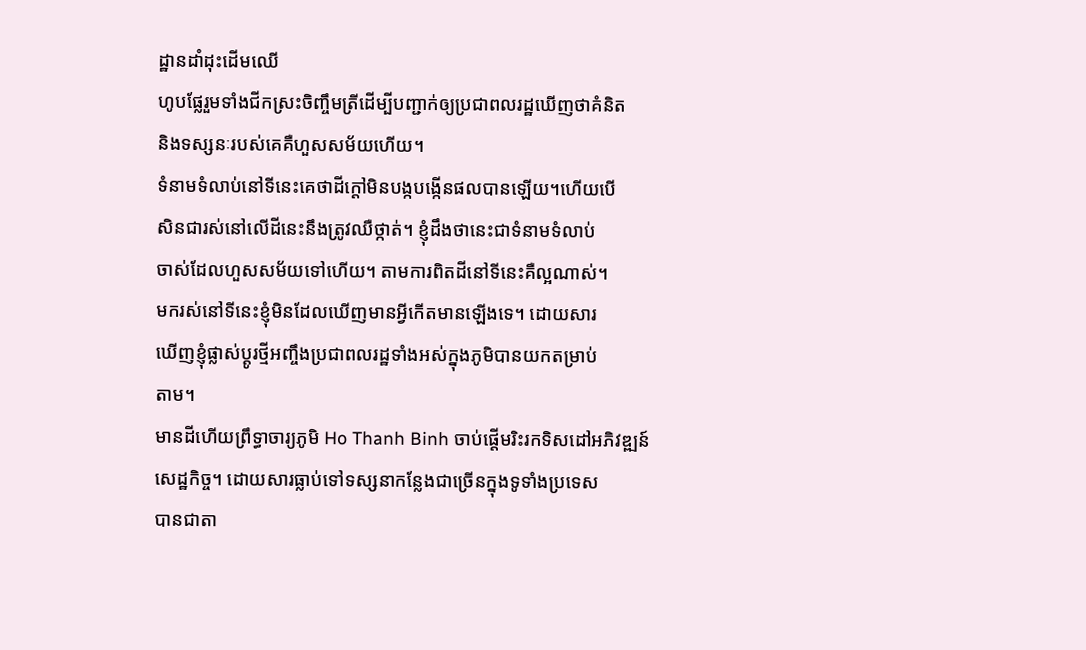ដ្ឋានដាំដុះដើមឈើ
ហូបផ្លែរួមទាំងជីកស្រះចិញ្ចឹមត្រីដើម្បីបញ្ជាក់ឲ្យប្រជាពលរដ្ឋឃើញថាគំនិត
និងទស្សនៈរបស់គេគឺហួសសម័យហើយ។
ទំនាមទំលាប់នៅទីនេះគេថាដីក្តៅមិនបង្កបង្កើនផលបានឡើយ។ហើយបើ
សិនជារស់នៅលើដីនេះនឹងត្រូវឈឺថ្កាត់។ ខ្ញុំដឹងថានេះជាទំនាមទំលាប់
ចាស់ដែលហួសសម័យទៅហើយ។ តាមការពិតដីនៅទីនេះគឺល្អណាស់។
មករស់នៅទីនេះខ្ញុំមិនដែលឃើញមានអ្វីកើតមានឡើងទេ។ ដោយសារ
ឃើញខ្ញុំផ្លាស់ប្តូរថ្មីអញ្ចឹងប្រជាពលរដ្ឋទាំងអស់ក្នុងភូមិបានយកតម្រាប់
តាម។
មានដីហើយព្រឹទ្ធាចារ្យភូមិ Ho Thanh Binh ចាប់ផ្តើមរិះរកទិសដៅអភិវឌ្ឍន៍
សេដ្ឋកិច្ច។ ដោយសារធ្លាប់ទៅទស្សនាកន្លែងជាច្រើនក្នុងទូទាំងប្រទេស
បានជាតា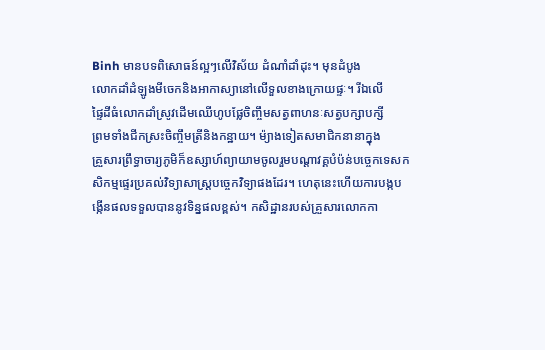Binh មានបទពិសោធន៍ល្អៗលើវិស័យ ដំណាំដាំដុះ។ មុនដំបូង
លោកដាំដំឡូងមីចេកនិងអាកាស្យានៅលើទួលខាងក្រោយផ្ទៈ។ រីឯលើ
ផ្ទៃដីធំលោកដាំស្រូវដើមឈើហូបផ្លែចិញ្ចឹមសត្វពាហនៈសត្វបក្សាបក្សី
ព្រមទាំងជីកស្រះចិញ្ចឹមត្រីនិងកន្ឋាយ។ ម៉្យាងទៀតសមាជិកនានាក្នុង
គ្រួសារព្រឹទ្ធាចារ្យភូមិក៏ឧស្សាហ៍ព្យាយាមចូលរួមបណ្តាវគ្គបំប៉ន់បចេ្ចកទេសក
សិកម្មផ្ទេរប្រគល់វិទ្យាសាស្រ្តបចេ្ចកវិទ្យាផងដែរ។ ហេតុនេះហើយការបង្កប
ង្កើនផលទទួលបាននូវទិន្នផលខ្ពស់។ កសិដ្ឋានរបស់គ្រួសារលោកកា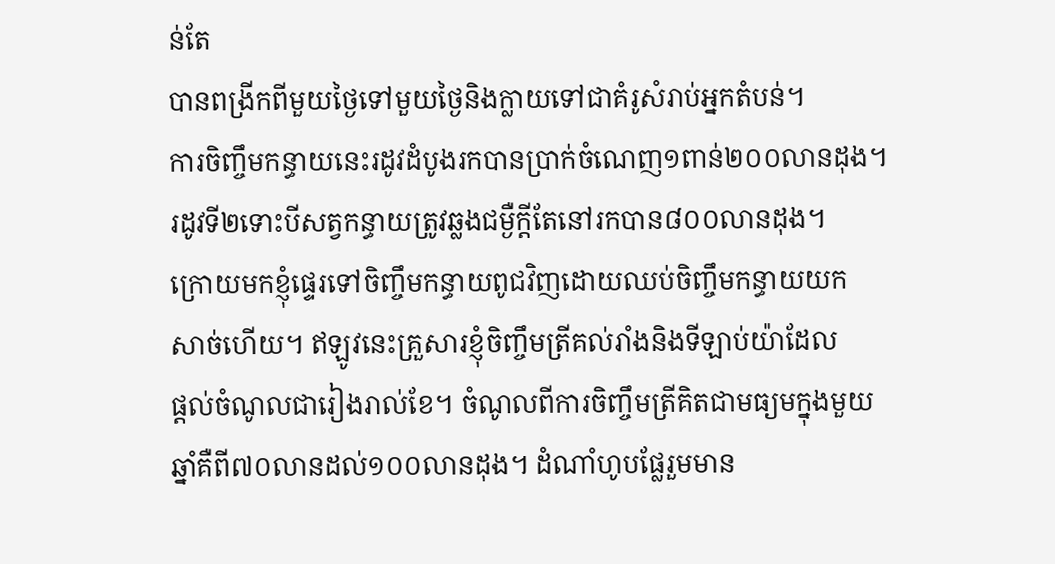ន់តែ
បានពង្រីកពីមួយថ្ងៃទៅមួយថ្ងៃនិងក្លាយទៅជាគំរូសំរាប់អ្នកតំបន់។
ការចិញ្ចឹមកន្ធាយនេះរដូវដំបូងរកបានប្រាក់ចំណេញ១ពាន់២០០លានដុង។
រដូវទី២ទោះបីសត្វកន្ធាយត្រូវឆ្លងជម្ងឺក្តីតែនៅរកបាន៨០០លានដុង។
ក្រោយមកខ្ញុំផ្ទេរទៅចិញ្ចឹមកន្ធាយពូជវិញដោយឈប់ចិញ្ចឹមកន្ធាយយក
សាច់ហើយ។ ឥឡូវនេះគ្រួសារខ្ញុំចិញ្ចឹមត្រីគល់រាំងនិងទីឡាប់យ៉ាដែល
ផ្តល់ចំណូលជារៀងរាល់ខែ។ ចំណូលពីការចិញ្ចឹមត្រីគិតជាមធ្យមក្នុងមួយ
ឆ្នាំគឺពី៧០លានដល់១០០លានដុង។ ដំណាំហូបផ្លែរួមមាន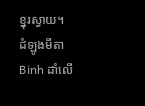ខ្នុរស្វាយ។
ដំឡូងមីតា Binh ដាំលើ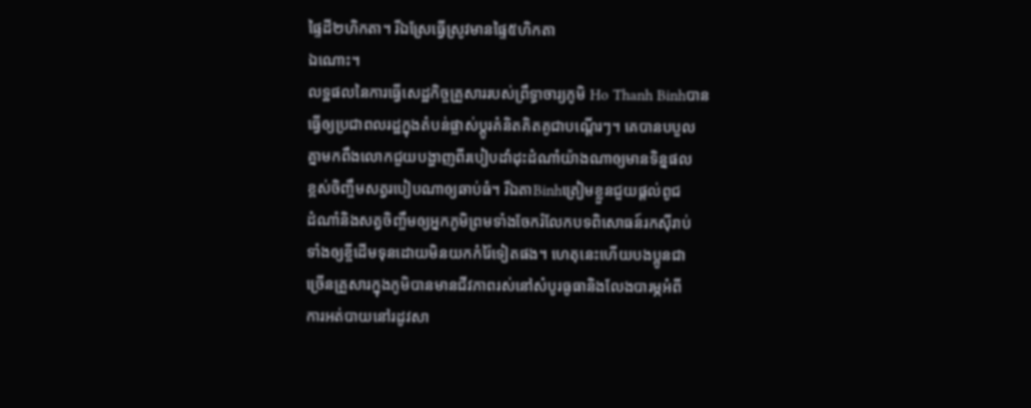ផ្ទៃដី២ហិកតា។ រីឯស្រែធ្វើស្រូវមានផ្ទៃ៥ហិកតា
ឯណោះ។
លទ្ឋផលនៃការធ្វើសេដ្ឋកិច្ចគ្រួសាររបស់ព្រឹទ្ធាចារ្យភូមិ Ho Thanh Binhបាន
ធ្វើឲ្យប្រជាពលរដ្ឋក្នុងតំបន់ផ្លាស់ប្តូរគំនិតគិតគូជាបណ្តើរៗ។ គេបានបបួល
គ្នាមកពឹងលោកជួយបង្ហាញពីរបៀបដាំដុះដំណាំយ៉ាងណាឲ្យមានទិន្នផល
ខ្ពស់ចិញ្ចឹមសត្វរបៀបណាឲ្យឆាប់ធំ។ រីឯតាBinhត្រៀមខ្លួនជួយផ្តល់ពូជ
ដំណាំនិងសត្វចិញ្ចឹមឲ្យអ្នកភូមិព្រមទាំងចែករំលែកបទពិសោធន៍រកស៊ីរាប់
ទាំងឲ្យខ្ចីដើមទុនដោយមិនយកកំរ៉ៃទៀតផង។ ហេតុនេះហើយបងប្អូនជា
ច្រើនគ្រួសារក្នុងភូមិបានមានជីវភាពរស់នៅសំបូរធូធានិងលែងបារម្ភអំពី
ការអត់បាយនៅរដូវសា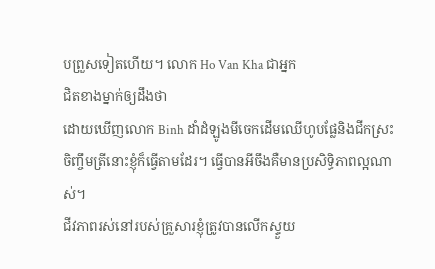បព្រួសទៀតហើយ។ លោក Ho Van Kha ជាអ្នក
ជិតខាងម្នាក់ឲ្យដឹងថា
ដោយឃើញលោក Binh ដាំដំឡូងមីចេកដើមឈើហូបផ្លែនិងជីកស្រះ
ចិញ្ចឹមត្រីនោះខ្ញុំក៏ធ្វើតាមដែរ។ ធ្វើបានអីចឹងគឺមានប្រសិទ្ធិភាពល្អណាស់។
ជីវភាពរស់នៅរបស់គ្រួសារខ្ញុំត្រូវបានលើកស្ទួយ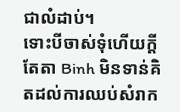ជាលំដាប់។
ទោះបីចាស់ទុំហើយក្តីតែតា Binh មិនទាន់គិតដល់ការឈប់សំរាក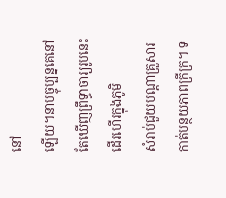នៅ
ឡើយ។នាបច្ចុប្បន្នគេនៅតែឃើញព្រឹទ្ធាចារ្យរូបនេះដើរហើរក្នុងភូមិ
សំរាប់ជួយបណ្តាគ្រួសារកាត់បន្ថយភាពក្រីក្រ។ ទ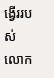ង្វើររបស់លោក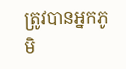ត្រូវបានអ្នកភូមិ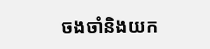ចងចាំនិងយក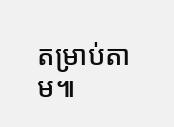តម្រាប់តាម៕